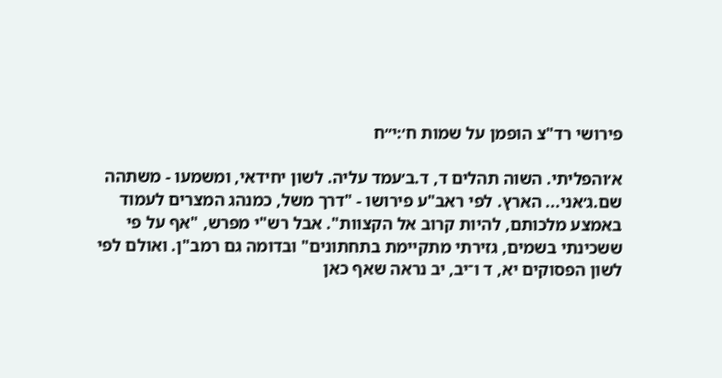פירושי רד"צ הופמן על שמות ח׳:י״ח

א׳והפליתי. השוה תהלים ד, ד.ב׳עמד עליה. לשון יחידאי, ומשמעו - משתהה שם.ג׳אני... הארץ. לפי ראב"ע פירושו - "דרך משל, כמנהג המצרים לעמוד באמצע מלכותם, להיות קרוב אל הקצוות". אבל רש"י מפרש, "אף על פי ששכינתי בשמים, גזירתי מתקיימת בתחתונים" ובדומה גם רמב"ן. ואולם לפי לשון הפסוקים יא, ד ו־יב, יב נראה שאף כאן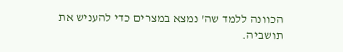הכוונה ללמד שה' נמצא במצרים כדי להעניש את תושביה.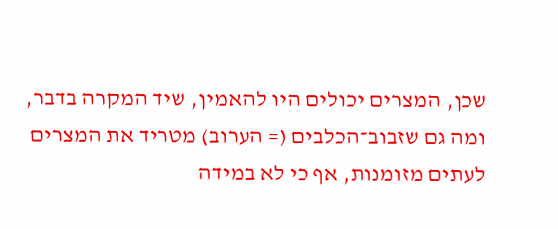שכן, המצרים יכולים היו להאמין, שיד המקרה בדבר, ומה גם שזבוב־הכלבים (= הערוב) מטריד את המצרים לעתים מזומנות, אף כי לא במידה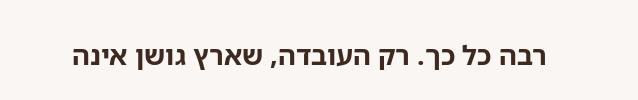רבה כל כך. רק העובדה, שארץ גושן אינה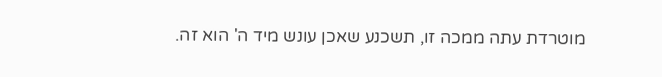מוטרדת עתה ממכה זו, תשכנע שאכן עונש מיד ה' הוא זה.